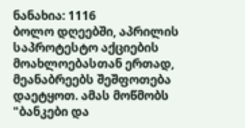ნანახია: 1116
ბოლო დღეებში, აპრილის საპროტესტო აქციების მოახლოებასთან ერთად, მეანაბრეებს შეშფოთება დაეტყოთ. ამას მოწმობს "ბანკები და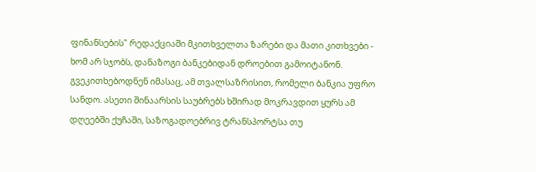ფინანსების" რედაქციაში მკითხველთა ზარები და მათი კითხვები - ხომ არ სჯობს, დანაზოგი ბანკებიდან დროებით გამოიტანონ. გვეკითხებოდნენ იმასაც, ამ თვალსაზრისით, რომელი ბანკია უფრო სანდო. ასეთი შინაარსის საუბრებს ხშირად მოკრავდით ყურს ამ დღეებში ქუჩაში, საზოგადოებრივ ტრანსპორტსა თუ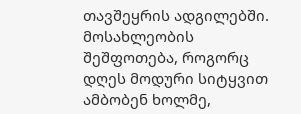თავშეყრის ადგილებში. მოსახლეობის შეშფოთება, როგორც დღეს მოდური სიტყვით ამბობენ ხოლმე,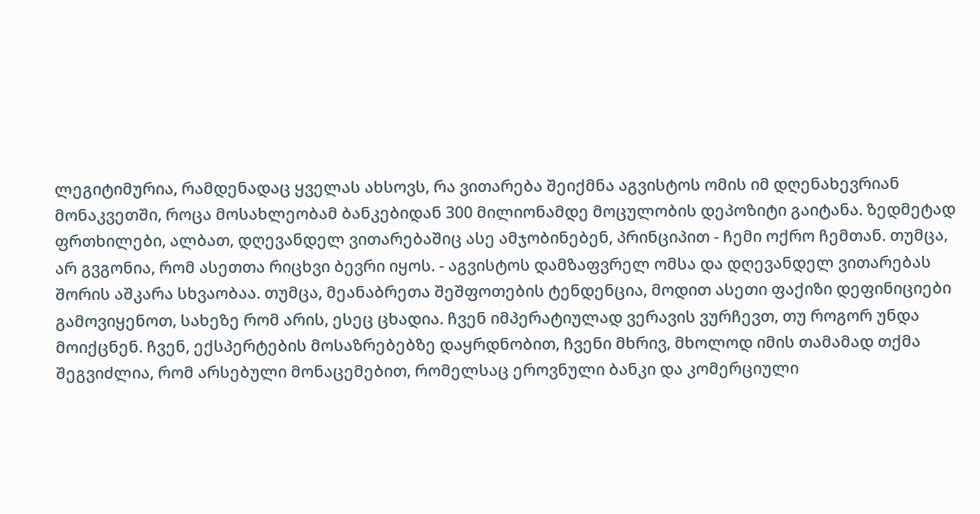ლეგიტიმურია, რამდენადაც ყველას ახსოვს, რა ვითარება შეიქმნა აგვისტოს ომის იმ დღენახევრიან მონაკვეთში, როცა მოსახლეობამ ბანკებიდან 300 მილიონამდე მოცულობის დეპოზიტი გაიტანა. ზედმეტად ფრთხილები, ალბათ, დღევანდელ ვითარებაშიც ასე ამჯობინებენ, პრინციპით - ჩემი ოქრო ჩემთან. თუმცა, არ გვგონია, რომ ასეთთა რიცხვი ბევრი იყოს. - აგვისტოს დამზაფვრელ ომსა და დღევანდელ ვითარებას შორის აშკარა სხვაობაა. თუმცა, მეანაბრეთა შეშფოთების ტენდენცია, მოდით ასეთი ფაქიზი დეფინიციები გამოვიყენოთ, სახეზე რომ არის, ესეც ცხადია. ჩვენ იმპერატიულად ვერავის ვურჩევთ, თუ როგორ უნდა მოიქცნენ. ჩვენ, ექსპერტების მოსაზრებებზე დაყრდნობით, ჩვენი მხრივ, მხოლოდ იმის თამამად თქმა შეგვიძლია, რომ არსებული მონაცემებით, რომელსაც ეროვნული ბანკი და კომერციული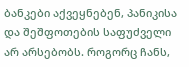ბანკები აქვეყნებენ, პანიკისა და შეშფოთების საფუძველი არ არსებობს. როგორც ჩანს,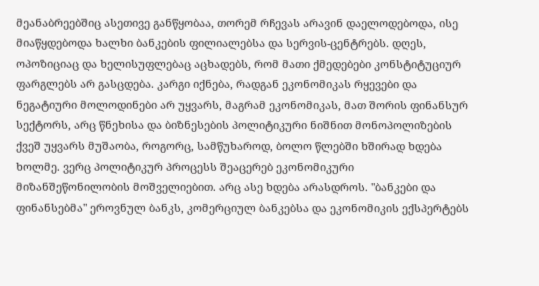მეანაბრეებშიც ასეთივე განწყობაა, თორემ რჩევას არავინ დაელოდებოდა, ისე მიაწყდებოდა ხალხი ბანკების ფილიალებსა და სერვის-ცენტრებს. დღეს, ოპოზიციაც და ხელისუფლებაც აცხადებს, რომ მათი ქმედებები კონსტიტუციურ ფარგლებს არ გასცდება. კარგი იქნება, რადგან ეკონომიკას რყევები და ნეგატიური მოლოდინები არ უყვარს, მაგრამ ეკონომიკას, მათ შორის ფინანსურ სექტორს, არც წნეხისა და ბიზნესების პოლიტიკური ნიშნით მონოპოლიზების ქვეშ უყვარს მუშაობა, როგორც, სამწუხაროდ, ბოლო წლებში ხშირად ხდება ხოლმე. ვერც პოლიტიკურ პროცესს შეაცერებ ეკონომიკური მიზანშეწონილობის მოშველიებით. არც ასე ხდება არასდროს. "ბანკები და ფინანსებმა" ეროვნულ ბანკს, კომერციულ ბანკებსა და ეკონომიკის ექსპერტებს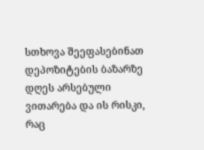სთხოვა შეეფასებინათ დეპოზიტების ბაზარზე დღეს არსებული ვითარება და ის რისკი, რაც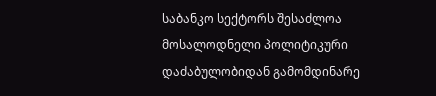საბანკო სექტორს შესაძლოა მოსალოდნელი პოლიტიკური დაძაბულობიდან გამომდინარე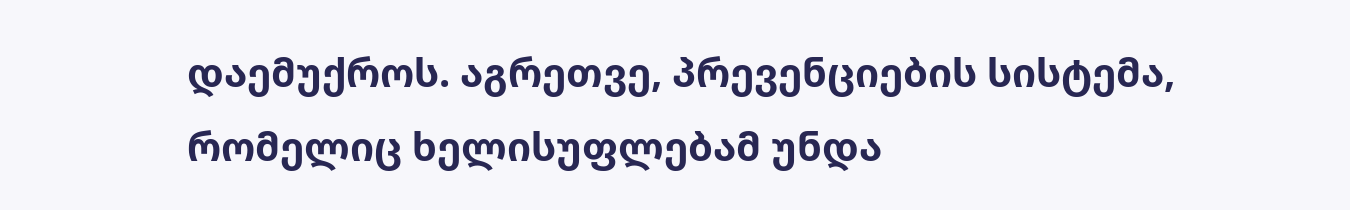დაემუქროს. აგრეთვე, პრევენციების სისტემა, რომელიც ხელისუფლებამ უნდა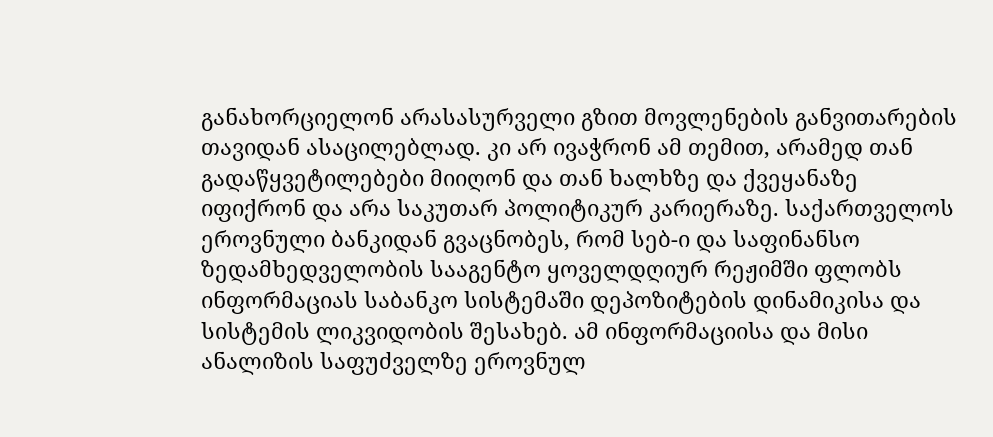განახორციელონ არასასურველი გზით მოვლენების განვითარების თავიდან ასაცილებლად. კი არ ივაჭრონ ამ თემით, არამედ თან გადაწყვეტილებები მიიღონ და თან ხალხზე და ქვეყანაზე იფიქრონ და არა საკუთარ პოლიტიკურ კარიერაზე. საქართველოს ეროვნული ბანკიდან გვაცნობეს, რომ სებ-ი და საფინანსო ზედამხედველობის სააგენტო ყოველდღიურ რეჟიმში ფლობს ინფორმაციას საბანკო სისტემაში დეპოზიტების დინამიკისა და სისტემის ლიკვიდობის შესახებ. ამ ინფორმაციისა და მისი ანალიზის საფუძველზე ეროვნულ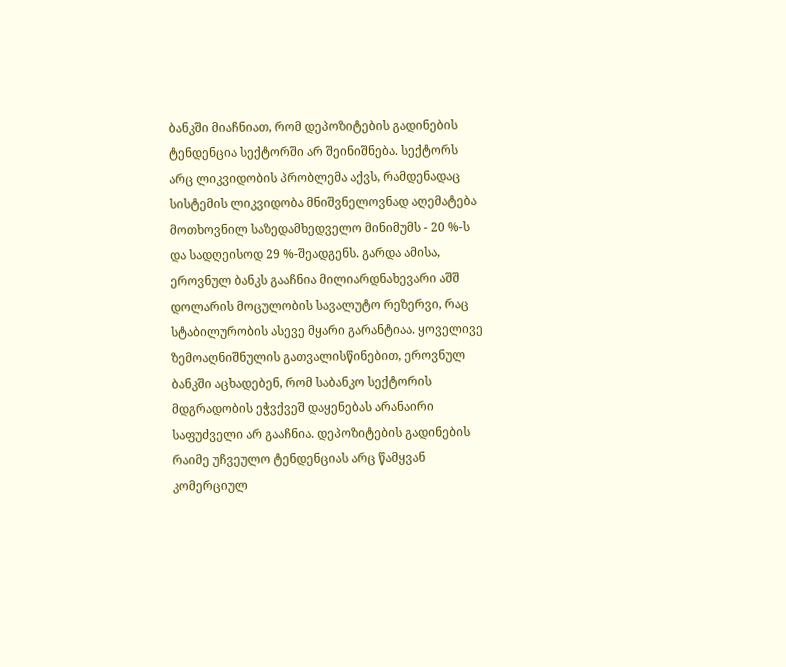ბანკში მიაჩნიათ, რომ დეპოზიტების გადინების ტენდენცია სექტორში არ შეინიშნება. სექტორს არც ლიკვიდობის პრობლემა აქვს, რამდენადაც სისტემის ლიკვიდობა მნიშვნელოვნად აღემატება მოთხოვნილ საზედამხედველო მინიმუმს - 20 %-ს და სადღეისოდ 29 %-შეადგენს. გარდა ამისა, ეროვნულ ბანკს გააჩნია მილიარდნახევარი აშშ დოლარის მოცულობის სავალუტო რეზერვი, რაც სტაბილურობის ასევე მყარი გარანტიაა. ყოველივე ზემოაღნიშნულის გათვალისწინებით, ეროვნულ ბანკში აცხადებენ, რომ საბანკო სექტორის მდგრადობის ეჭვქვეშ დაყენებას არანაირი საფუძველი არ გააჩნია. დეპოზიტების გადინების რაიმე უჩვეულო ტენდენციას არც წამყვან კომერციულ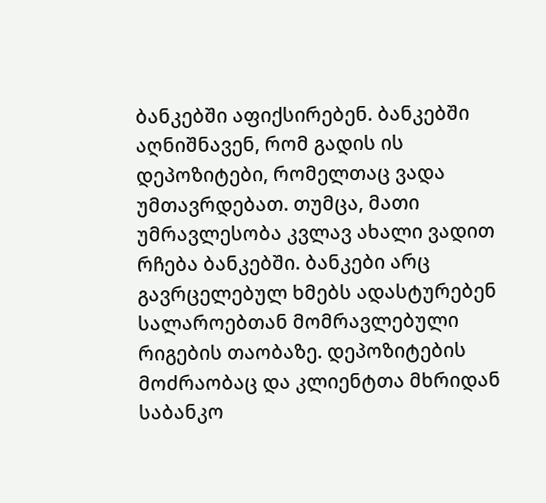ბანკებში აფიქსირებენ. ბანკებში აღნიშნავენ, რომ გადის ის დეპოზიტები, რომელთაც ვადა უმთავრდებათ. თუმცა, მათი უმრავლესობა კვლავ ახალი ვადით რჩება ბანკებში. ბანკები არც გავრცელებულ ხმებს ადასტურებენ სალაროებთან მომრავლებული რიგების თაობაზე. დეპოზიტების მოძრაობაც და კლიენტთა მხრიდან საბანკო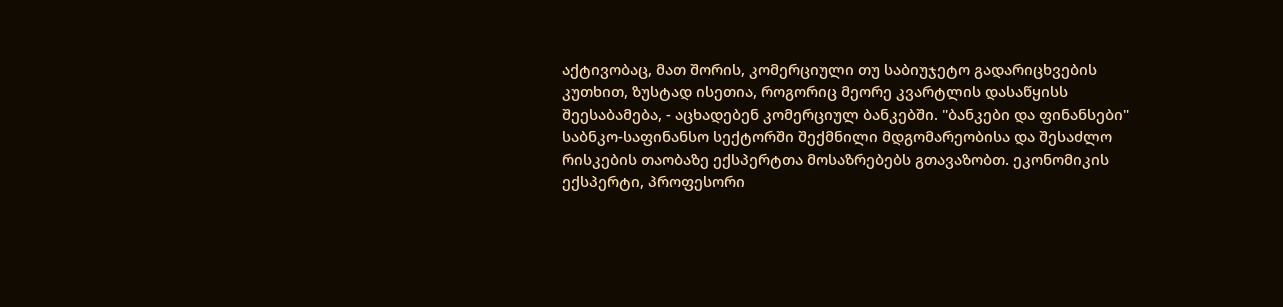აქტივობაც, მათ შორის, კომერციული თუ საბიუჯეტო გადარიცხვების კუთხით, ზუსტად ისეთია, როგორიც მეორე კვარტლის დასაწყისს შეესაბამება, - აცხადებენ კომერციულ ბანკებში. "ბანკები და ფინანსები" საბნკო-საფინანსო სექტორში შექმნილი მდგომარეობისა და შესაძლო რისკების თაობაზე ექსპერტთა მოსაზრებებს გთავაზობთ. ეკონომიკის ექსპერტი, პროფესორი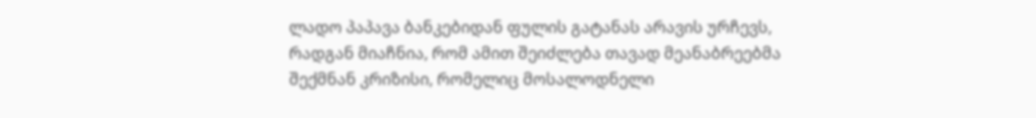ლადო პაპავა ბანკებიდან ფულის გატანას არავის ურჩევს, რადგან მიაჩნია, რომ ამით შეიძლება თავად მეანაბრეებმა შექმნან კრიზისი, რომელიც მოსალოდნელი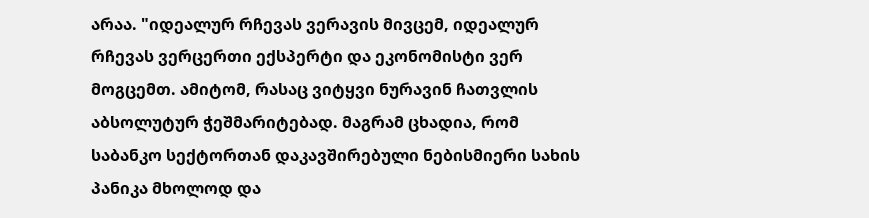არაა. "იდეალურ რჩევას ვერავის მივცემ, იდეალურ რჩევას ვერცერთი ექსპერტი და ეკონომისტი ვერ მოგცემთ. ამიტომ, რასაც ვიტყვი ნურავინ ჩათვლის აბსოლუტურ ჭეშმარიტებად. მაგრამ ცხადია, რომ საბანკო სექტორთან დაკავშირებული ნებისმიერი სახის პანიკა მხოლოდ და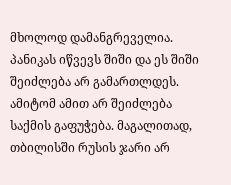მხოლოდ დამანგრეველია. პანიკას იწვევს შიში და ეს შიში შეიძლება არ გამართლდეს. ამიტომ ამით არ შეიძლება საქმის გაფუჭება. მაგალითად, თბილისში რუსის ჯარი არ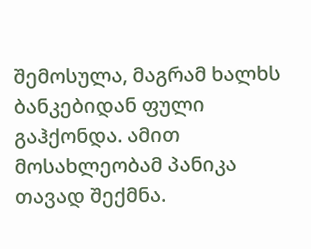შემოსულა, მაგრამ ხალხს ბანკებიდან ფული გაჰქონდა. ამით მოსახლეობამ პანიკა თავად შექმნა.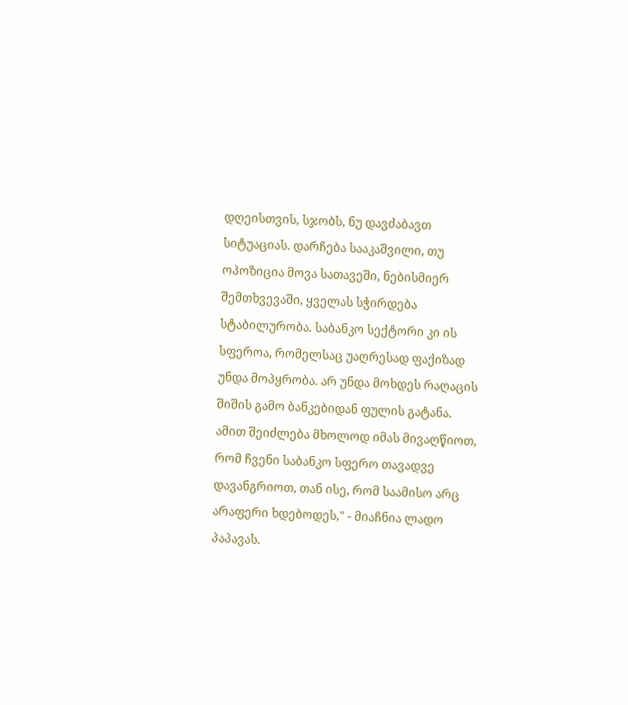დღეისთვის, სჯობს, ნუ დავძაბავთ სიტუაციას. დარჩება სააკაშვილი, თუ ოპოზიცია მოვა სათავეში, ნებისმიერ შემთხვევაში, ყველას სჭირდება სტაბილურობა. საბანკო სექტორი კი ის სფეროა, რომელსაც უაღრესად ფაქიზად უნდა მოპყრობა. არ უნდა მოხდეს რაღაცის შიშის გამო ბანკებიდან ფულის გატანა. ამით შეიძლება მხოლოდ იმას მივაღწიოთ, რომ ჩვენი საბანკო სფერო თავადვე დავანგრიოთ, თან ისე, რომ საამისო არც არაფერი ხდებოდეს," - მიაჩნია ლადო პაპავას.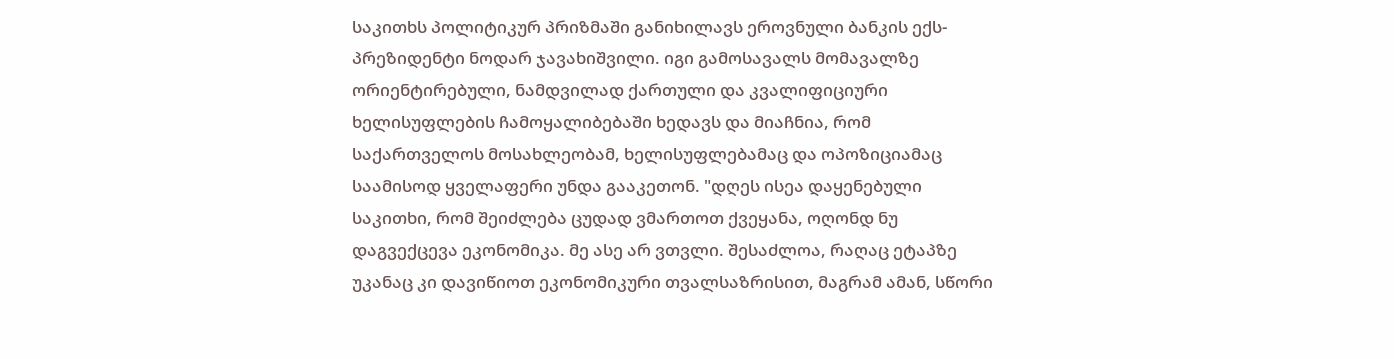საკითხს პოლიტიკურ პრიზმაში განიხილავს ეროვნული ბანკის ექს-პრეზიდენტი ნოდარ ჯავახიშვილი. იგი გამოსავალს მომავალზე ორიენტირებული, ნამდვილად ქართული და კვალიფიციური ხელისუფლების ჩამოყალიბებაში ხედავს და მიაჩნია, რომ საქართველოს მოსახლეობამ, ხელისუფლებამაც და ოპოზიციამაც საამისოდ ყველაფერი უნდა გააკეთონ. "დღეს ისეა დაყენებული საკითხი, რომ შეიძლება ცუდად ვმართოთ ქვეყანა, ოღონდ ნუ დაგვექცევა ეკონომიკა. მე ასე არ ვთვლი. შესაძლოა, რაღაც ეტაპზე უკანაც კი დავიწიოთ ეკონომიკური თვალსაზრისით, მაგრამ ამან, სწორი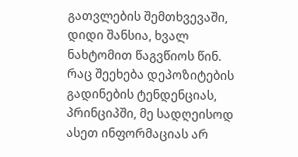გათვლების შემთხვევაში, დიდი შანსია, ხვალ ნახტომით წაგვწიოს წინ. რაც შეეხება დეპოზიტების გადინების ტენდენციას, პრინციპში, მე სადღეისოდ ასეთ ინფორმაციას არ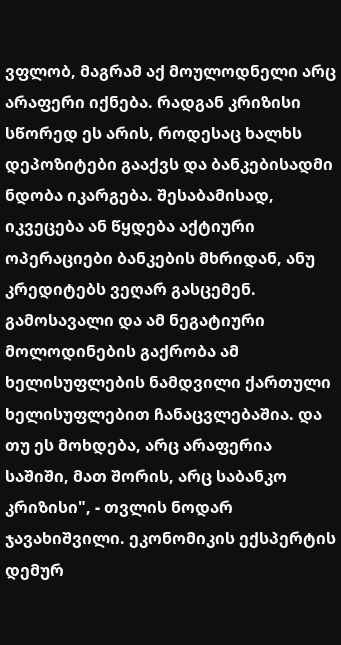ვფლობ, მაგრამ აქ მოულოდნელი არც არაფერი იქნება. რადგან კრიზისი სწორედ ეს არის, როდესაც ხალხს დეპოზიტები გააქვს და ბანკებისადმი ნდობა იკარგება. შესაბამისად, იკვეცება ან წყდება აქტიური ოპერაციები ბანკების მხრიდან, ანუ კრედიტებს ვეღარ გასცემენ. გამოსავალი და ამ ნეგატიური მოლოდინების გაქრობა ამ ხელისუფლების ნამდვილი ქართული ხელისუფლებით ჩანაცვლებაშია. და თუ ეს მოხდება, არც არაფერია საშიში, მათ შორის, არც საბანკო კრიზისი", - თვლის ნოდარ ჯავახიშვილი. ეკონომიკის ექსპერტის დემურ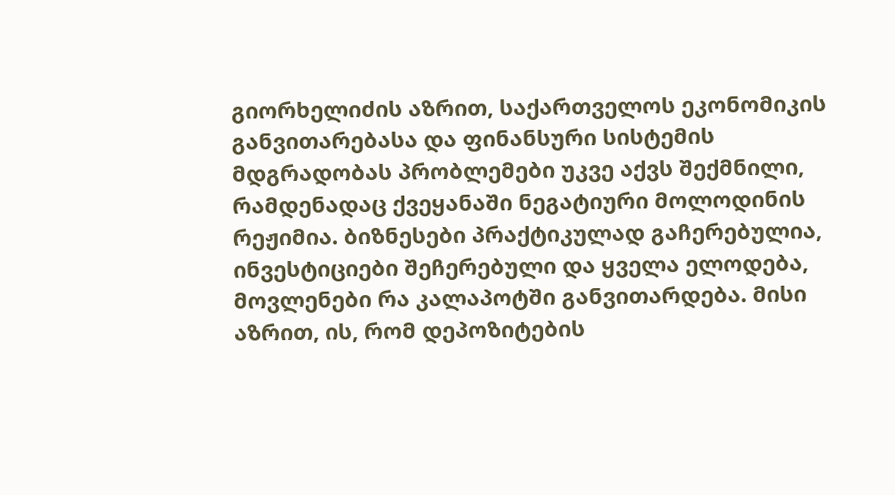გიორხელიძის აზრით, საქართველოს ეკონომიკის განვითარებასა და ფინანსური სისტემის მდგრადობას პრობლემები უკვე აქვს შექმნილი, რამდენადაც ქვეყანაში ნეგატიური მოლოდინის რეჟიმია. ბიზნესები პრაქტიკულად გაჩერებულია, ინვესტიციები შეჩერებული და ყველა ელოდება, მოვლენები რა კალაპოტში განვითარდება. მისი აზრით, ის, რომ დეპოზიტების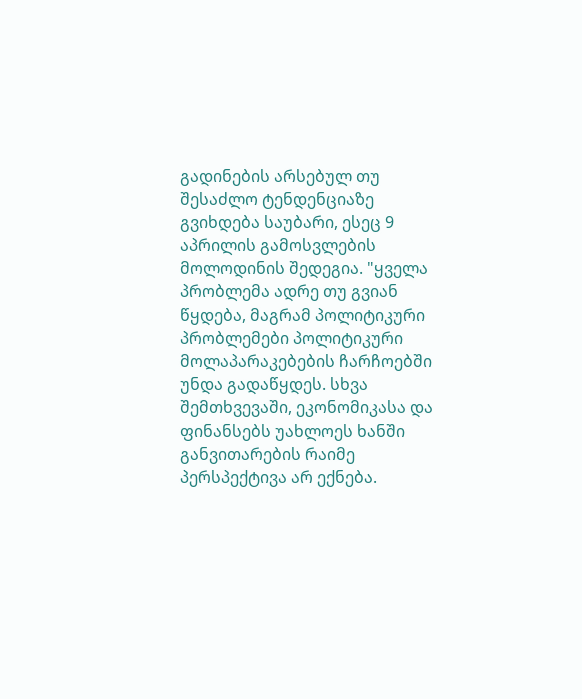გადინების არსებულ თუ შესაძლო ტენდენციაზე გვიხდება საუბარი, ესეც 9 აპრილის გამოსვლების მოლოდინის შედეგია. "ყველა პრობლემა ადრე თუ გვიან წყდება, მაგრამ პოლიტიკური პრობლემები პოლიტიკური მოლაპარაკებების ჩარჩოებში უნდა გადაწყდეს. სხვა შემთხვევაში, ეკონომიკასა და ფინანსებს უახლოეს ხანში განვითარების რაიმე პერსპექტივა არ ექნება.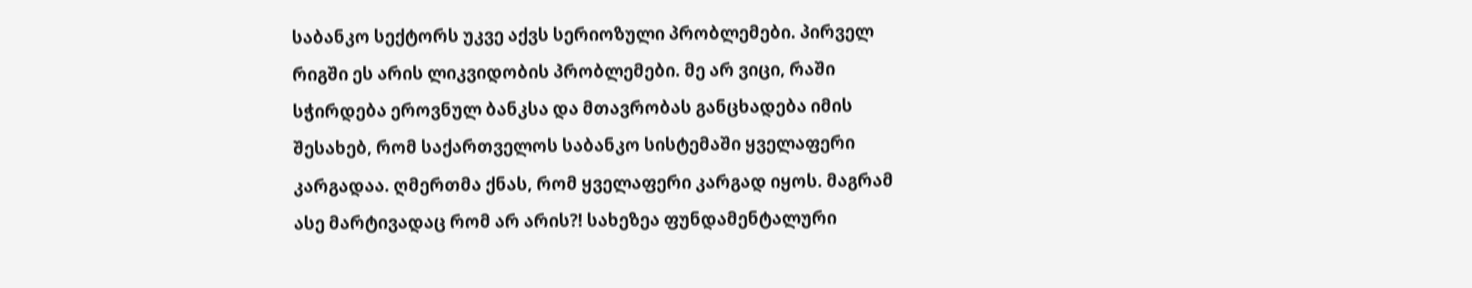საბანკო სექტორს უკვე აქვს სერიოზული პრობლემები. პირველ რიგში ეს არის ლიკვიდობის პრობლემები. მე არ ვიცი, რაში სჭირდება ეროვნულ ბანკსა და მთავრობას განცხადება იმის შესახებ, რომ საქართველოს საბანკო სისტემაში ყველაფერი კარგადაა. ღმერთმა ქნას, რომ ყველაფერი კარგად იყოს. მაგრამ ასე მარტივადაც რომ არ არის?! სახეზეა ფუნდამენტალური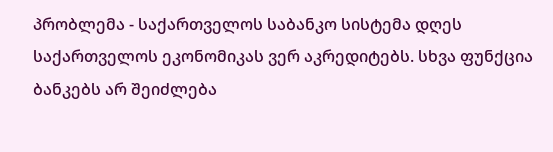პრობლემა - საქართველოს საბანკო სისტემა დღეს საქართველოს ეკონომიკას ვერ აკრედიტებს. სხვა ფუნქცია ბანკებს არ შეიძლება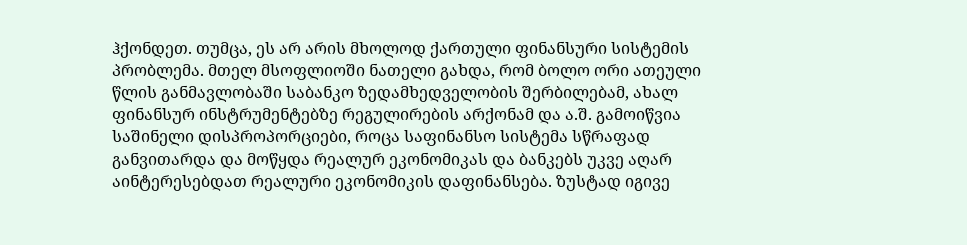ჰქონდეთ. თუმცა, ეს არ არის მხოლოდ ქართული ფინანსური სისტემის პრობლემა. მთელ მსოფლიოში ნათელი გახდა, რომ ბოლო ორი ათეული წლის განმავლობაში საბანკო ზედამხედველობის შერბილებამ, ახალ ფინანსურ ინსტრუმენტებზე რეგულირების არქონამ და ა.შ. გამოიწვია საშინელი დისპროპორციები, როცა საფინანსო სისტემა სწრაფად განვითარდა და მოწყდა რეალურ ეკონომიკას და ბანკებს უკვე აღარ აინტერესებდათ რეალური ეკონომიკის დაფინანსება. ზუსტად იგივე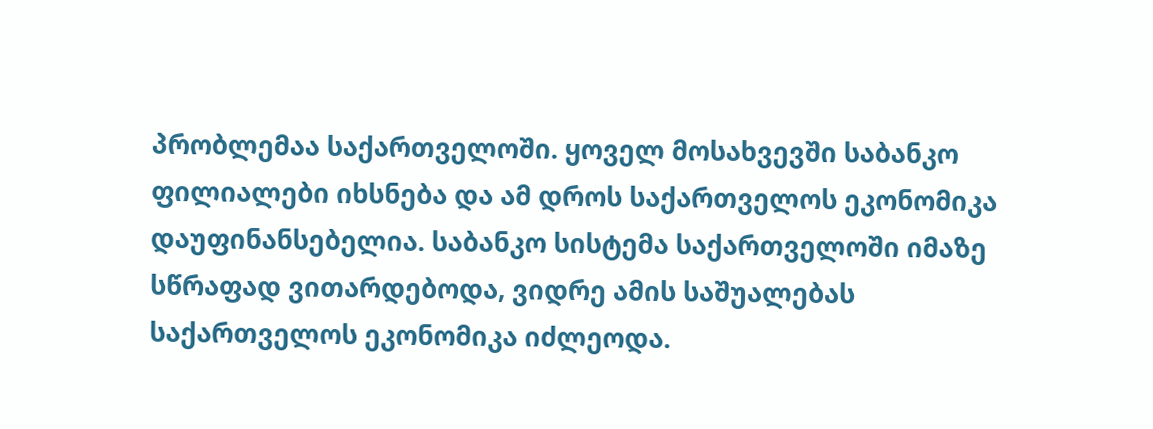პრობლემაა საქართველოში. ყოველ მოსახვევში საბანკო ფილიალები იხსნება და ამ დროს საქართველოს ეკონომიკა დაუფინანსებელია. საბანკო სისტემა საქართველოში იმაზე სწრაფად ვითარდებოდა, ვიდრე ამის საშუალებას საქართველოს ეკონომიკა იძლეოდა.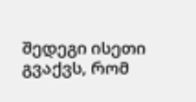შედეგი ისეთი გვაქვს, რომ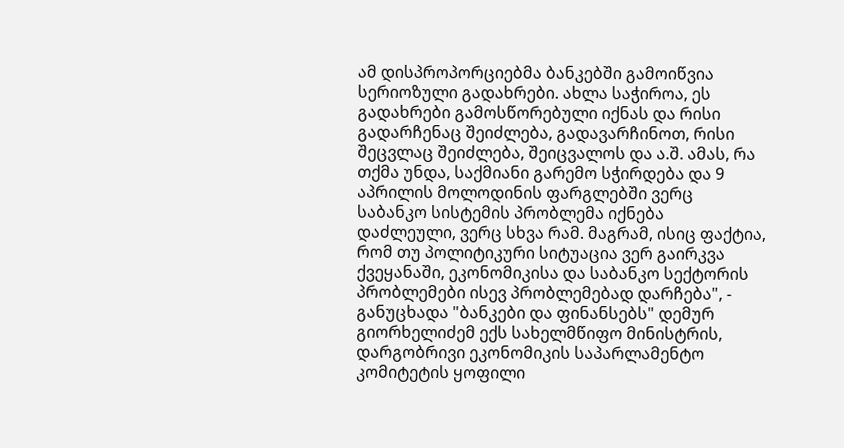ამ დისპროპორციებმა ბანკებში გამოიწვია სერიოზული გადახრები. ახლა საჭიროა, ეს გადახრები გამოსწორებული იქნას და რისი გადარჩენაც შეიძლება, გადავარჩინოთ, რისი შეცვლაც შეიძლება, შეიცვალოს და ა.შ. ამას, რა თქმა უნდა, საქმიანი გარემო სჭირდება და 9 აპრილის მოლოდინის ფარგლებში ვერც საბანკო სისტემის პრობლემა იქნება დაძლეული, ვერც სხვა რამ. მაგრამ, ისიც ფაქტია, რომ თუ პოლიტიკური სიტუაცია ვერ გაირკვა ქვეყანაში, ეკონომიკისა და საბანკო სექტორის პრობლემები ისევ პრობლემებად დარჩება", - განუცხადა "ბანკები და ფინანსებს" დემურ გიორხელიძემ ექს სახელმწიფო მინისტრის, დარგობრივი ეკონომიკის საპარლამენტო კომიტეტის ყოფილი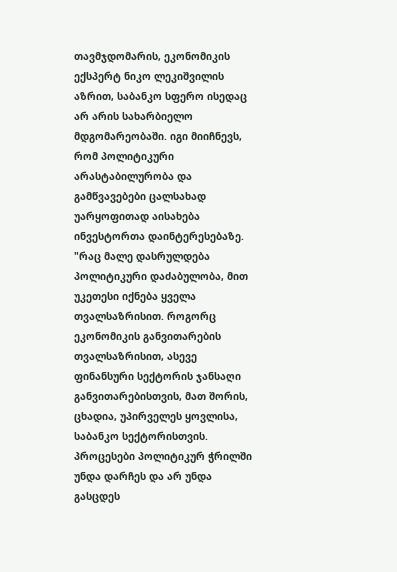თავმჯდომარის, ეკონომიკის ექსპერტ ნიკო ლეკიშვილის აზრით, საბანკო სფერო ისედაც არ არის სახარბიელო მდგომარეობაში. იგი მიიჩნევს, რომ პოლიტიკური არასტაბილურობა და გამწვავებები ცალსახად უარყოფითად აისახება ინვესტორთა დაინტერესებაზე. "რაც მალე დასრულდება პოლიტიკური დაძაბულობა, მით უკეთესი იქნება ყველა თვალსაზრისით. როგორც ეკონომიკის განვითარების თვალსაზრისით, ასევე ფინანსური სექტორის ჯანსაღი განვითარებისთვის, მათ შორის, ცხადია, უპირველეს ყოვლისა, საბანკო სექტორისთვის. პროცესები პოლიტიკურ ჭრილში უნდა დარჩეს და არ უნდა გასცდეს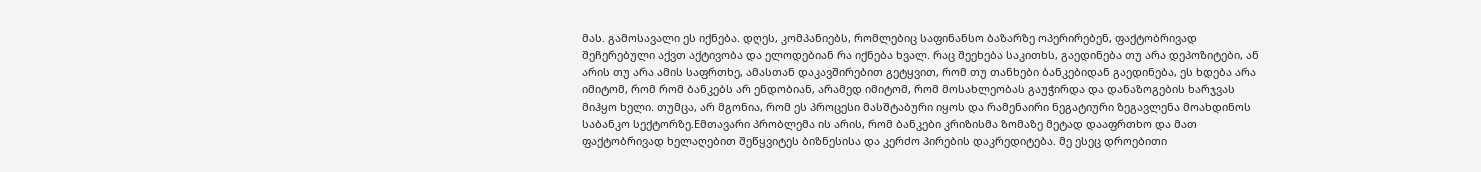მას. გამოსავალი ეს იქნება. დღეს, კომპანიებს, რომლებიც საფინანსო ბაზარზე ოპერირებენ, ფაქტობრივად შეჩერებული აქვთ აქტივობა და ელოდებიან რა იქნება ხვალ. რაც შეეხება საკითხს, გაედინება თუ არა დეპოზიტები, ან არის თუ არა ამის საფრთხე, ამასთან დაკავშირებით გეტყვით, რომ თუ თანხები ბანკებიდან გაედინება, ეს ხდება არა იმიტომ, რომ რომ ბანკებს არ ენდობიან, არამედ იმიტომ, რომ მოსახლეობას გაუჭირდა და დანაზოგების ხარჯვას მიჰყო ხელი. თუმცა, არ მგონია, რომ ეს პროცესი მასშტაბური იყოს და რამენაირი ნეგატიური ზეგავლენა მოახდინოს საბანკო სექტორზე.Eმთავარი პრობლემა ის არის, რომ ბანკები კრიზისმა ზომაზე მეტად დააფრთხო და მათ ფაქტობრივად ხელაღებით შეწყვიტეს ბიზნესისა და კერძო პირების დაკრედიტება. მე ესეც დროებითი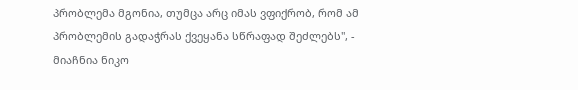პრობლემა მგონია, თუმცა არც იმას ვფიქრობ, რომ ამ პრობლემის გადაჭრას ქვეყანა სწრაფად შეძლებს", - მიაჩნია ნიკო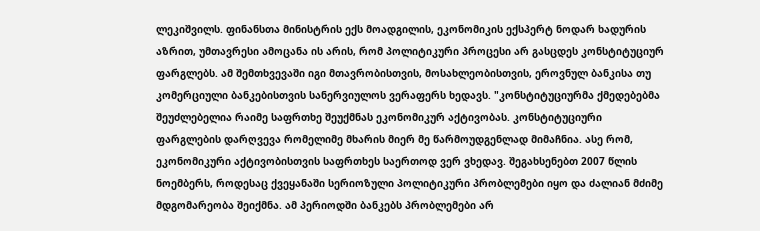ლეკიშვილს. ფინანსთა მინისტრის ექს მოადგილის, ეკონომიკის ექსპერტ ნოდარ ხადურის აზრით, უმთავრესი ამოცანა ის არის, რომ პოლიტიკური პროცესი არ გასცდეს კონსტიტუციურ ფარგლებს. ამ შემთხვევაში იგი მთავრობისთვის, მოსახლეობისთვის, ეროვნულ ბანკისა თუ კომერციული ბანკებისთვის სანერვიულოს ვერაფერს ხედავს. "კონსტიტუციურმა ქმედებებმა შეუძლებელია რაიმე საფრთხე შეუქმნას ეკონომიკურ აქტივობას. კონსტიტუციური ფარგლების დარღვევა რომელიმე მხარის მიერ მე წარმოუდგენლად მიმაჩნია. ასე რომ, ეკონომიკური აქტივობისთვის საფრთხეს საერთოდ ვერ ვხედავ. შეგახსენებთ 2007 წლის ნოემბერს, როდესაც ქვეყანაში სერიოზული პოლიტიკური პრობლემები იყო და ძალიან მძიმე მდგომარეობა შეიქმნა. ამ პერიოდში ბანკებს პრობლემები არ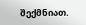შექმნიათ.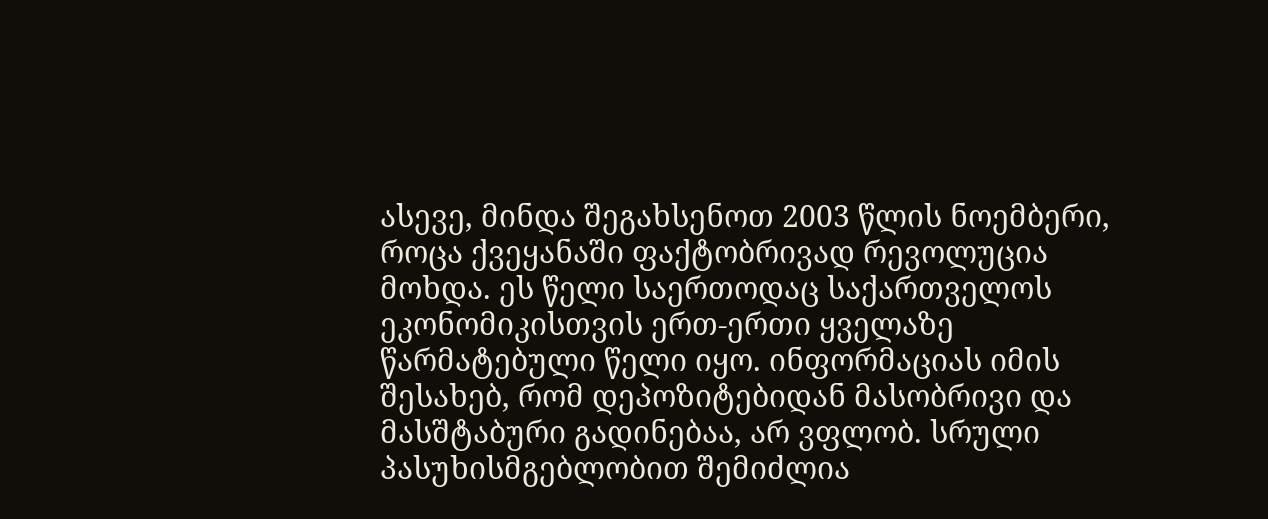ასევე, მინდა შეგახსენოთ 2003 წლის ნოემბერი, როცა ქვეყანაში ფაქტობრივად რევოლუცია მოხდა. ეს წელი საერთოდაც საქართველოს ეკონომიკისთვის ერთ-ერთი ყველაზე წარმატებული წელი იყო. ინფორმაციას იმის შესახებ, რომ დეპოზიტებიდან მასობრივი და მასშტაბური გადინებაა, არ ვფლობ. სრული პასუხისმგებლობით შემიძლია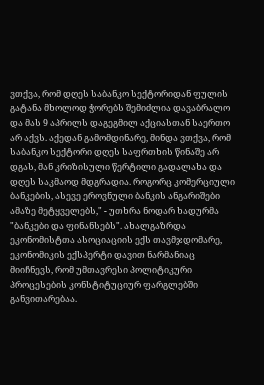ვთქვა, რომ დღეს საბანკო სექტორიდან ფულის გატანა მხოლოდ ჭორებს შემიძლია დავაბრალო და მას 9 აპრილს დაგეგმილ აქციასთან საერთო არ აქვს. აქედან გამომდინარე, მინდა ვთქვა, რომ საბანკო სექტორი დღეს საფრთხის წინაშე არ დგას, მან კრიზისული წერტილი გადალახა და დღეს საკმაოდ მდგრადია. როგორც კომერციული ბანკების, ასევე ეროვნული ბანკის ანგარიშები ამაზე მეტყველებს," - უთხრა ნოდარ ხადურმა "ბანკები და ფინანსებს". ახალგაზრდა ეკონომისტთა ასოციაციის ექს თავმჯდომარე, ეკონომიკის ექსპერტი დავით ნარმანიაც მიიჩნევს, რომ უმთავრესი პოლიტიკური პროცესების კონსტიტუციურ ფარგლებში განვითარებაა.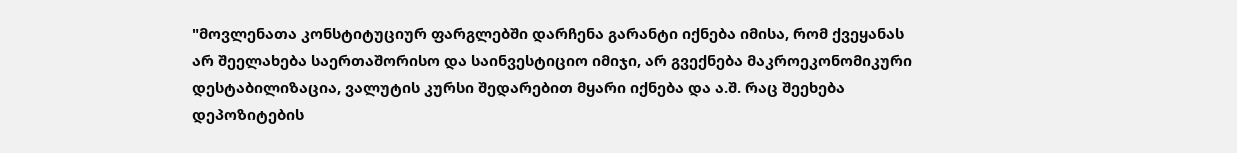"მოვლენათა კონსტიტუციურ ფარგლებში დარჩენა გარანტი იქნება იმისა, რომ ქვეყანას არ შეელახება საერთაშორისო და საინვესტიციო იმიჯი, არ გვექნება მაკროეკონომიკური დესტაბილიზაცია, ვალუტის კურსი შედარებით მყარი იქნება და ა.შ. რაც შეეხება დეპოზიტების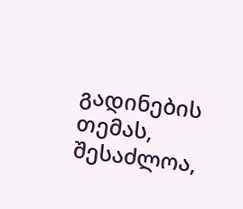გადინების თემას, შესაძლოა,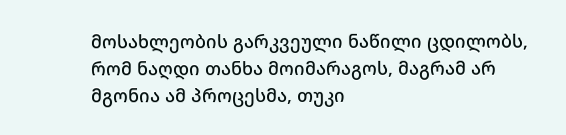მოსახლეობის გარკვეული ნაწილი ცდილობს, რომ ნაღდი თანხა მოიმარაგოს, მაგრამ არ მგონია ამ პროცესმა, თუკი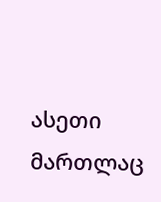ასეთი მართლაც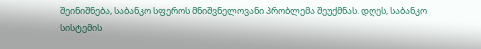შეინიშნება, საბანკო სფეროს მნიშვნელოვანი პრობლემა შეუქმნას. დღეს, საბანკო სისტემის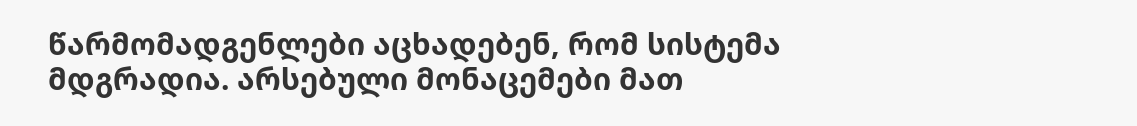წარმომადგენლები აცხადებენ, რომ სისტემა მდგრადია. არსებული მონაცემები მათ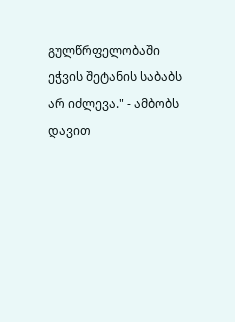გულწრფელობაში ეჭვის შეტანის საბაბს არ იძლევა." - ამბობს დავით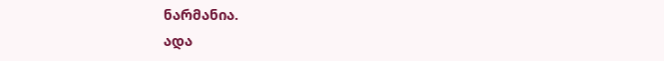ნარმანია.
ადა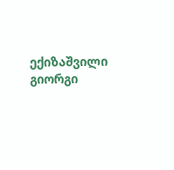ექიზაშვილი გიორგი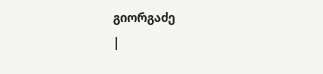გიორგაძე
|